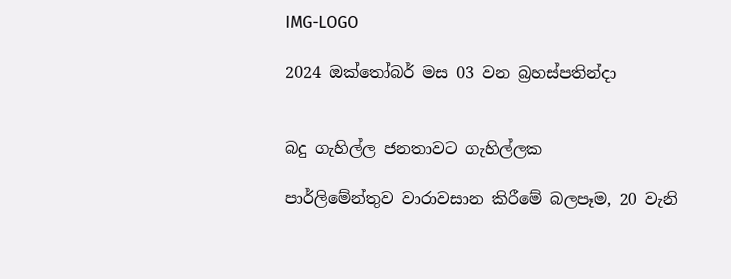IMG-LOGO

2024 ඔක්තෝබර් මස 03 වන බ්‍රහස්පතින්දා


බදු ගැහිල්ල ජනතාවට ගැහිල්ලක

පාර්ලිමේන්තුව වාරාවසාන කිරීමේ බලපෑම, 20 වැනි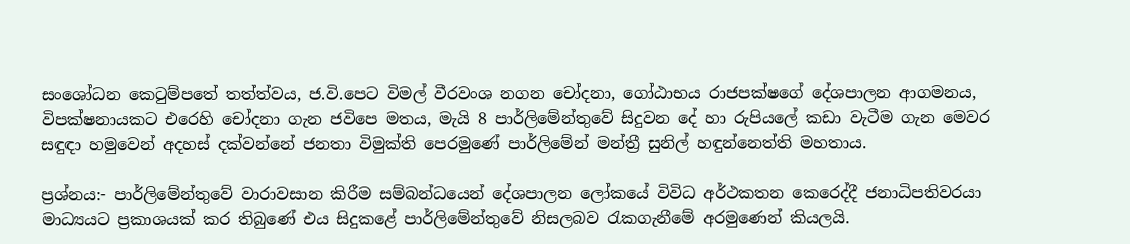සංශෝධන කෙටුම්පතේ තත්ත්වය, ජ.වි.පෙට විමල් වීරවංශ නගන චෝදනා, ගෝඨාභය රාජපක්ෂගේ දේශපාලන ආගමනය, විපක්ෂනායකට එරෙහි චෝදනා ගැන ජවිපෙ මතය, මැයි 8 පාර්ලිමේන්තුවේ සිදුවන දේ හා රුපියලේ කඩා වැටීම ගැන මෙවර සඳුඳා හමුවෙන් අදහස් දක්වන්නේ ජනතා විමුක්ති පෙරමුණේ පාර්ලිමේන් මන්ත්‍රී සුනිල් හඳුන්නෙත්ති මහතාය.

ප්‍රශ්නය:- පාර්ලිමේන්තුවේ වාරාවසාන කිරීම සම්බන්ධයෙන් දේශපාලන ලෝකයේ විවිධ අර්ථකතන කෙරෙද්දී ජනාධිපතිවරයා මාධ්‍යයට ප්‍රකාශයක් කර තිබුණේ එය සිදුකළේ පාර්ලිමේන්තුවේ නිසලබව රැකගැනීමේ අරමුණෙන් කියලයි.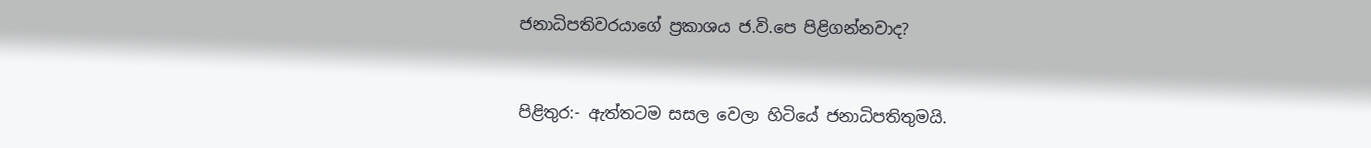ජනාධිපතිවරයාගේ ප්‍රකාශය ජ.වි.පෙ පිළිගන්නවාද?


පිළිතුර:- ඇත්තටම සසල වෙලා හිටියේ ජනාධිපතිතුමයි.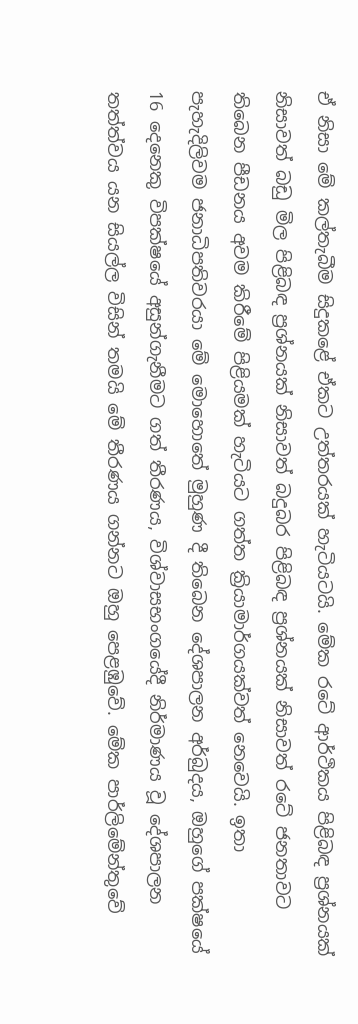ඒ නිසා මේ කල්තැබීම සිදුකළේ ඒකට උත්තරයක් හැටියටයි. මේක රටේ ආර්ථිකය පිළිබඳ ප්‍රශ්නයක් නිසාවත් බඩු මිල පිළිබඳ ප්‍රශ්නයක් නිසාවත් බදුබර පිළිබඳ ප්‍රශ්නයක් නිසාවත් රටේ ජනතාවට තිබෙන පීඩනය අවම කිරීමේ පිළියමක් හැටියට ගත්ත ක්‍රියාමාර්ගයක්වත් නෙවෙයි. ඉතා පැහැදිලිවම ජනාධිපතිවරයා මේ මොහොතේ මුහුණ දී තිබෙන දේශපාලන අර්බුදය, ඔහුගේ පක්ෂයේ 16 දෙනෙකු විපක්ෂයේ අසුන්ගැනීමට ගත් තීරණය, විශ්වාසභංගයේදී නිර්මාණය වූ දේශපාලන තත්ත්වය යන සියල්ල විසින් තමයි මේ තීරණය ගන්නට ඔහු පෙළඹුවේ. මේක පාර්ලිමේන්තුවේ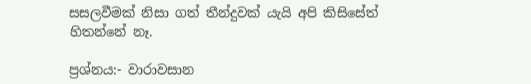සසලවීමක් නිසා ගත් තීන්දුවක් යැයි අපි කිසිසේත් හිතන්නේ නෑ.

ප්‍රශ්නය:- වාරාවසාන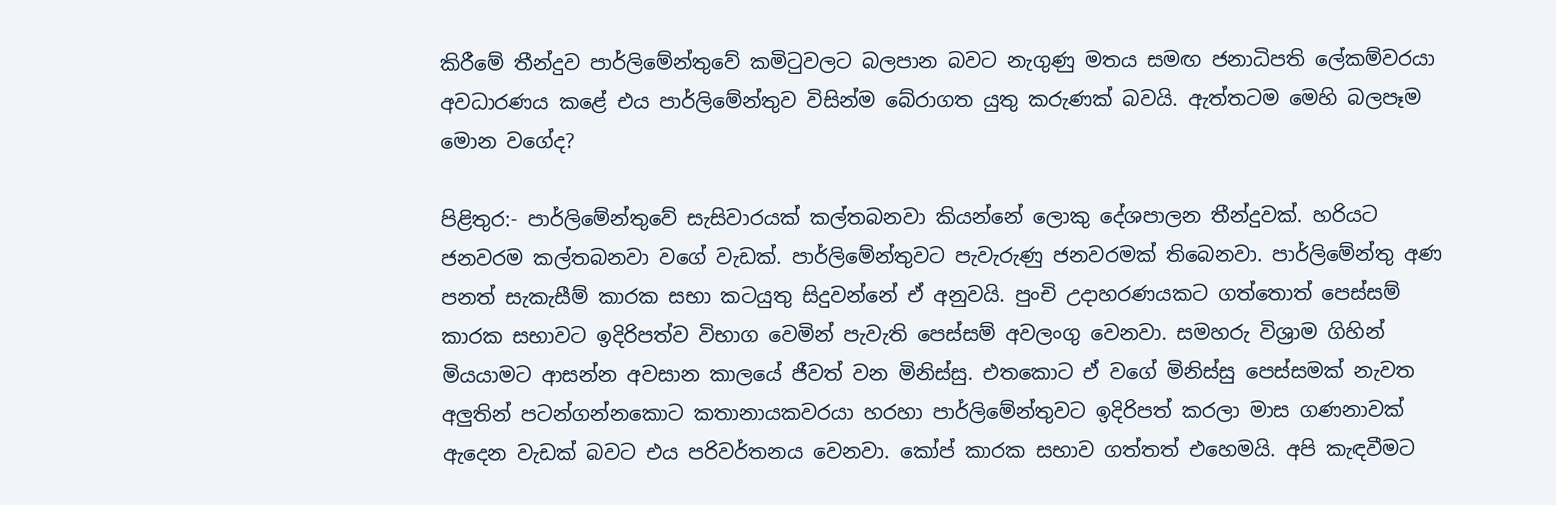කිරීමේ තීන්දුව පාර්ලිමේන්තුවේ කමිටුවලට බලපාන බවට නැගුණු මතය සමඟ ජනාධිපති ලේකම්වරයා අවධාරණය කළේ එය පාර්ලිමේන්තුව විසින්ම බේරාගත යුතු කරුණක් බවයි. ඇත්තටම මෙහි බලපෑම මොන වගේද?

පිළිතුර:- පාර්ලිමේන්තුවේ සැසිවාරයක් කල්තබනවා කියන්නේ ලොකු දේශපාලන තීන්දුවක්. හරියට ජනවරම කල්තබනවා වගේ වැඩක්. පාර්ලිමේන්තුවට පැවැරුණු ජනවරමක් තිබෙනවා. පාර්ලිමේන්තු අණ පනත් සැකැසීම් කාරක සභා කටයුතු සිදුවන්නේ ඒ අනුවයි. පුංචි උදාහරණයකට ගත්තොත් පෙස්සම් කාරක සභාවට ඉදිරිපත්ව විභාග වෙමින් පැවැති පෙස්සම් අවලංගු වෙනවා. සමහරු විශ්‍රාම ගිහින් මියයාමට ආසන්න අවසාන කාලයේ ජීවත් වන මිනිස්සු. එතකොට ඒ වගේ මිනිස්සු පෙස්සමක් නැවත අලුතින් පටන්ගන්නකොට කතානායකවරයා හරහා පාර්ලිමේන්තුවට ඉදිරිපත් කරලා මාස ගණනාවක් ඇදෙන වැඩක් බවට එය පරිවර්තනය වෙනවා. කෝප් කාරක සභාව ගත්තත් එහෙමයි. අපි කැඳවීමට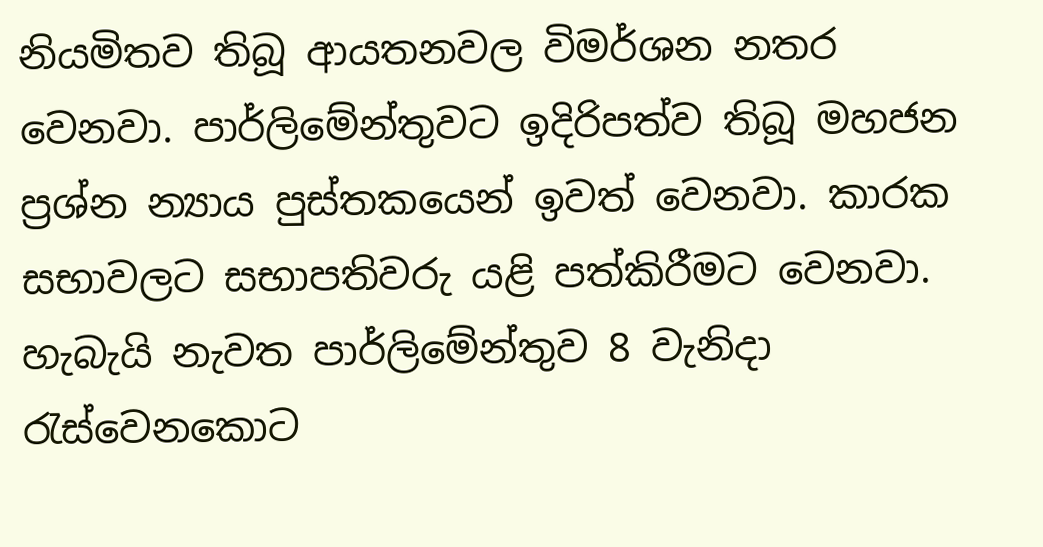නියමිතව තිබූ ආයතනවල විමර්ශන නතර වෙනවා. පාර්ලිමේන්තුවට ඉදිරිපත්ව තිබූ මහජන ප්‍රශ්න න්‍යාය පුස්තකයෙන් ඉවත් වෙනවා. කාරක සභාවලට සභාපතිවරු යළි පත්කිරීමට වෙනවා. හැබැයි නැවත පාර්ලිමේන්තුව 8 වැනිදා රැස්වෙනකොට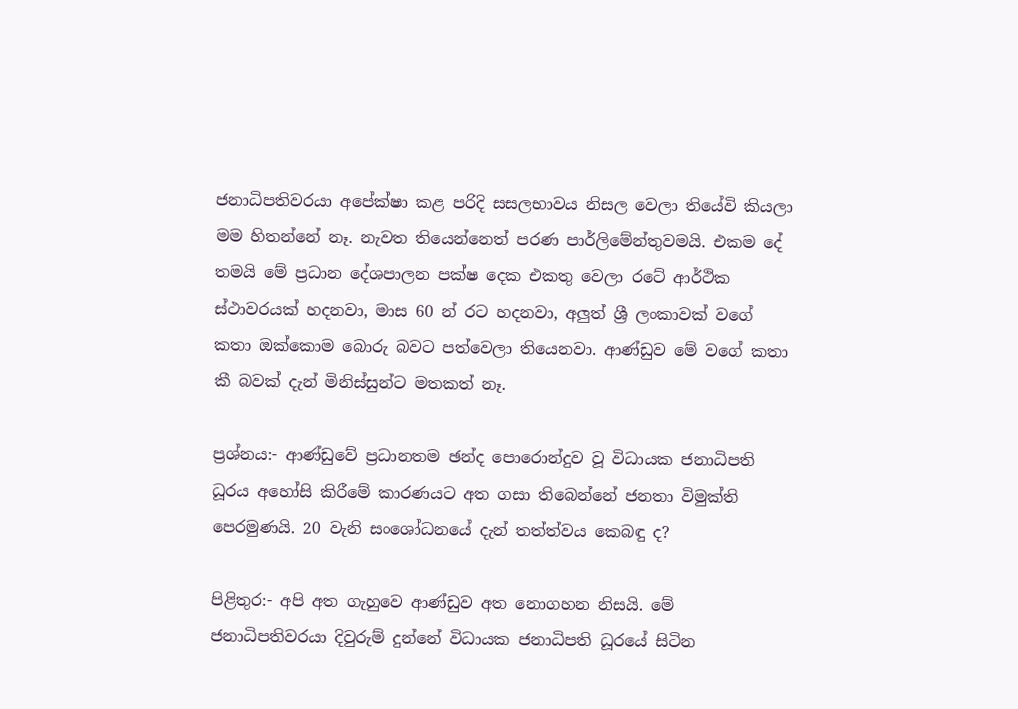ජනාධිපතිවරයා අපේක්ෂා කළ පරිදි සසලභාවය නිසල වෙලා තියේවි කියලා මම හිතන්නේ නෑ. නැවත තියෙන්නෙත් පරණ පාර්ලිමේන්තුවමයි. එකම දේ තමයි මේ ප්‍රධාන දේශපාලන පක්ෂ දෙක එකතු වෙලා රටේ ආර්ථික ස්ථාවරයක් හදනවා, මාස 60 න් රට හදනවා, අලුත් ශ්‍රී ලංකාවක් වගේ කතා ඔක්කොම බොරු බවට පත්වෙලා තියෙනවා. ආණ්ඩුව මේ වගේ කතා කී බවක් දැන් මිනිස්සුන්ට මතකත් නෑ.

ප්‍රශ්නය:- ආණ්ඩුවේ ප්‍රධානතම ඡන්ද පොරොන්දුව වූ විධායක ජනාධිපති ධූරය අහෝසි කිරීමේ කාරණයට අත ගසා තිබෙන්නේ ජනතා විමුක්ති පෙරමුණයි. 20 වැනි සංශෝධනයේ දැන් තත්ත්වය කෙබඳු ද?

පිළිතුර:- අපි අත ගැහුවෙ ආණ්ඩුව අත නොගහන නිසයි. මේ ජනාධිපතිවරයා දිවුරුම් දුන්නේ විධායක ජනාධිපති ධූරයේ සිටින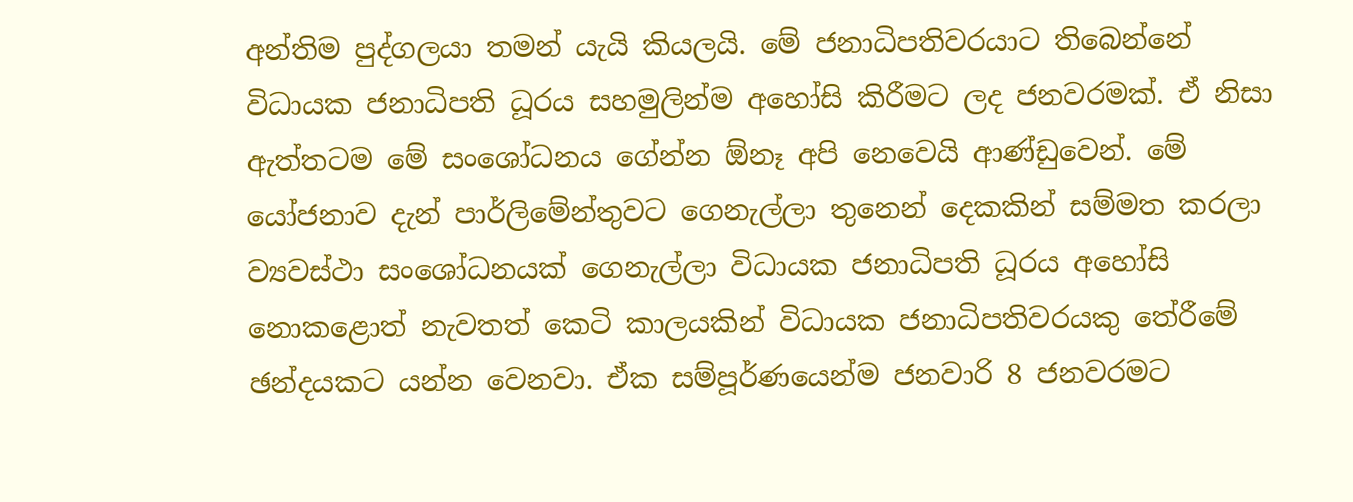අන්තිම පුද්ගලයා තමන් යැයි කියලයි. මේ ජනාධිපතිවරයාට තිබෙන්නේ විධායක ජනාධිපති ධූරය සහමුලින්ම අහෝසි කිරීමට ලද ජනවරමක්. ඒ නිසා ඇත්තටම මේ සංශෝධනය ගේන්න ඕනෑ අපි නෙවෙයි ආණ්ඩුවෙන්. මේ යෝජනාව දැන් පාර්ලිමේන්තුවට ගෙනැල්ලා තුනෙන් දෙකකින් සම්මත කරලා ව්‍යවස්ථා සංශෝධනයක් ගෙනැල්ලා විධායක ජනාධිපති ධූරය අහෝසි නොකළොත් නැවතත් කෙටි කාලයකින් විධායක ජනාධිපතිවරයකු තේරීමේ ඡන්දයකට යන්න වෙනවා. ඒක සම්පූර්ණයෙන්ම ජනවාරි 8 ජනවරමට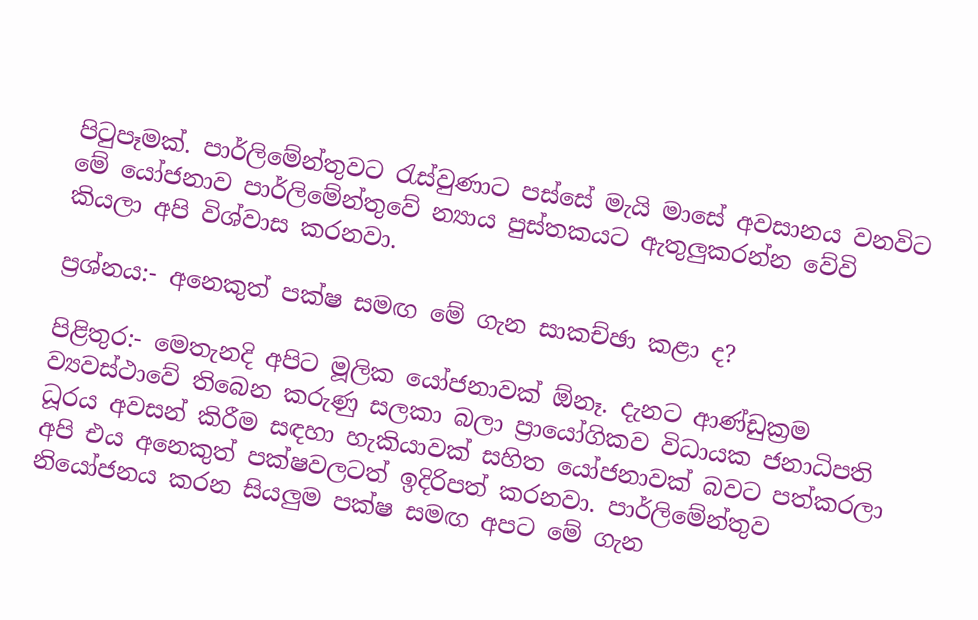පිටුපෑමක්. පාර්ලිමේන්තුවට රැස්වුණාට පස්සේ මැයි මාසේ අවසානය වනවිට මේ යෝජනාව පාර්ලිමේන්තුවේ න්‍යාය පුස්තකයට ඇතුලුකරන්න වේවි කියලා අපි විශ්වාස කරනවා.

ප්‍රශ්නය:- අනෙකුත් පක්ෂ සමඟ මේ ගැන සාකච්ඡා කළා ද?

පිළිතුර:- මෙතැනදි අපිට මූලික යෝජනාවක් ඕනෑ. දැනට ආණ්ඩුක්‍රම ව්‍යවස්ථාවේ තිබෙන කරුණු සලකා බලා ප්‍රායෝගිකව විධායක ජනාධිපති ධූරය අවසන් කිරීම සඳහා හැකියාවක් සහිත යෝජනාවක් බවට පත්කරලා අපි එය අනෙකුත් පක්ෂවලටත් ඉදිරිපත් කරනවා. පාර්ලිමේන්තුව නියෝජනය කරන සියලුම පක්ෂ සමඟ අපට මේ ගැන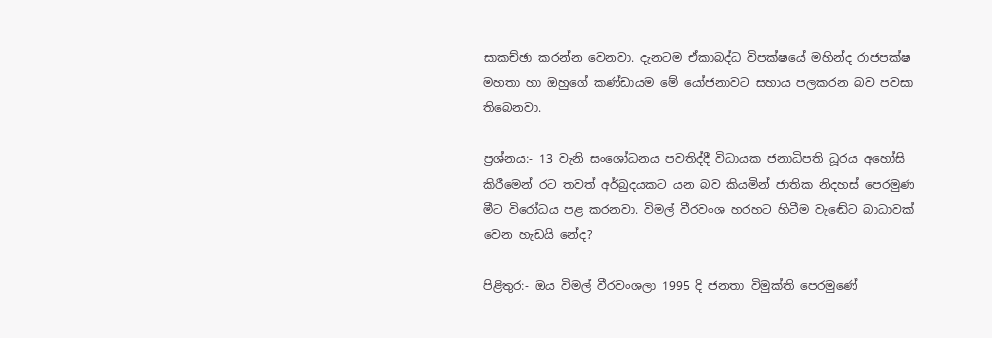සාකච්ඡා කරන්න වෙනවා. දැනටම ඒකාබද්ධ විපක්ෂයේ මහින්ද රාජපක්ෂ මහතා හා ඔහුගේ කණ්ඩායම මේ යෝජනාවට සහාය පලකරන බව පවසා තිබෙනවා.

ප්‍රශ්නය:- 13 වැනි සංශෝධනය පවතිද්දී විධායක ජනාධිපති ධූරය අහෝසි කිරීමෙන් රට තවත් අර්බුදයකට යන බව කියමින් ජාතික නිදහස් පෙරමුණ මීට විරෝධය පළ කරනවා. විමල් වීරවංශ හරහට හිටීම වැඬේට බාධාවක් වෙන හැඩයි නේද?

පිළිතුර:- ඔය විමල් වීරවංශලා 1995 දි ජනතා විමුක්ති පෙරමුණේ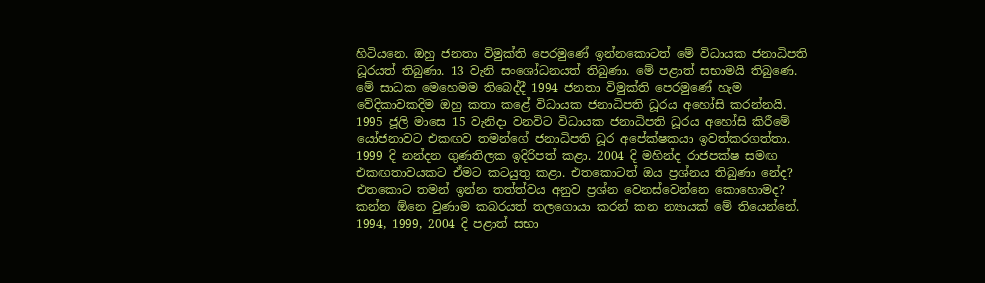හිටියනෙ. ඔහු ජනතා විමුක්ති පෙරමුණේ ඉන්නකොටත් මේ විධායක ජනාධිපති ධූරයත් තිබුණා. 13 වැනි සංශෝධනයත් තිබුණා. මේ පළාත් සභාමයි තිබුණෙ. මේ සාධක මෙහෙමම තිබෙද්දී 1994 ජනතා විමුක්ති පෙරමුණේ හැම වේදිකාවකදිම ඔහු කතා කළේ විධායක ජනාධිපති ධූරය අහෝසි කරන්නයි. 1995 ජූලි මාසෙ 15 වැනිදා වනවිට විධායක ජනාධිපති ධූරය අහෝසි කිරීමේ යෝජනාවට එකඟව තමන්ගේ ජනාධිපති ධූර අපේක්ෂකයා ඉවත්කරගත්තා. 1999 දි නන්දන ගුණතිලක ඉදිරිපත් කළා. 2004 දි මහින්ද රාජපක්ෂ සමඟ එකඟතාවයකට ඒමට කටයුතු කළා. එතකොටත් ඔය ප්‍රශ්නය තිබුණා නේද? එතකොට තමන් ඉන්න තත්ත්වය අනුව ප්‍රශ්න වෙනස්වෙන්නෙ කොහොමද? කන්න ඕනෙ වුණාම කබරයත් තලගොයා කරන් කන න්‍යායක් මේ තියෙන්නේ. 1994, 1999, 2004 දි පළාත් සභා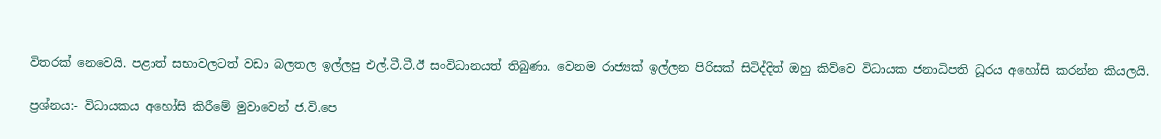විතරක් නෙවෙයි. පළාත් සභාවලටත් වඩා බලතල ඉල්ලපු එල්.ටී.ටී.ඊ සංවිධානයත් තිබුණා. වෙනම රාජ්‍යක් ඉල්ලන පිරිසක් සිටිද්දිත් ඔහු කිව්වෙ විධායක ජනාධිපති ධූරය අහෝසි කරන්න කියලයි.

ප්‍රශ්නය:- විධායකය අහෝසි කිරීමේ මුවාවෙන් ජ.වි.පෙ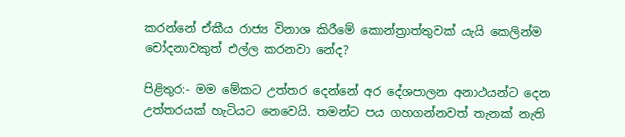කරන්නේ ඒකීය රාජ්‍ය විනාශ කිරීමේ කොන්ත්‍රාත්තුවක් යැයි කෙලින්ම චෝදනාවකුත් එල්ල කරනවා නේද?

පිළිතුර:- මම මේකට උත්තර දෙන්නේ අර දේශපාලන අනාථයන්ට දෙන උත්තරයක් හැටියට නෙවෙයි. තමන්ට පය ගහගන්නවත් තැනක් නැති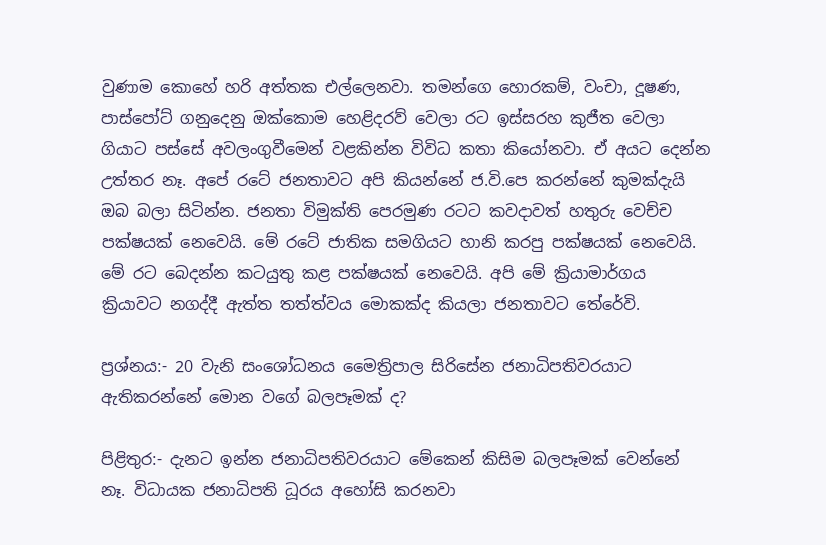වුණාම කොහේ හරි අත්තක එල්ලෙනවා. තමන්ගෙ හොරකම්, වංචා, දූෂණ, පාස්පෝට් ගනුදෙනු ඔක්කොම හෙළිදරව් වෙලා රට ඉස්සරහ කුජීත වෙලා ගියාට පස්සේ අවලංගුවීමෙන් වළකින්න විවිධ කතා කියෝනවා. ඒ අයට දෙන්න උත්තර නෑ. අපේ රටේ ජනතාවට අපි කියන්නේ ජ.වි.පෙ කරන්නේ කුමක්දැයි ඔබ බලා සිටින්න. ජනතා විමුක්ති පෙරමුණ රටට කවදාවත් හතුරු වෙච්ච පක්ෂයක් නෙවෙයි. මේ රටේ ජාතික සමගියට හානි කරපු පක්ෂයක් නෙවෙයි. මේ රට බෙදන්න කටයුතු කළ පක්ෂයක් නෙවෙයි. අපි මේ ක්‍රියාමාර්ගය ක්‍රියාවට නගද්දී ඇත්ත තත්ත්වය මොකක්ද කියලා ජනතාවට තේරේවි.

ප්‍රශ්නය:- 20 වැනි සංශෝධනය මෛත්‍රිපාල සිරිසේන ජනාධිපතිවරයාට ඇතිකරන්නේ මොන වගේ බලපෑමක් ද?

පිළිතුර:- දැනට ඉන්න ජනාධිපතිවරයාට මේකෙන් කිසිම බලපෑමක් වෙන්නේ නෑ. විධායක ජනාධිපති ධූරය අහෝසි කරනවා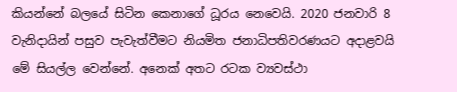කියන්නේ බලයේ සිටින කෙනාගේ ධූරය නෙවෙයි. 2020 ජනවාරි 8 වැනිදායින් පසුව පැවැත්වීමට නියමිත ජනාධිපතිවරණයට අදාළවයි මේ සියල්ල වෙන්නේ. අනෙක් අතට රටක ව්‍යවස්ථා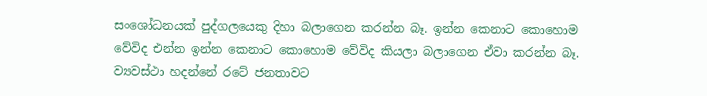සංශෝධනයක් පුද්ගලයෙකු දිහා බලාගෙන කරන්න බෑ. ඉන්න කෙනාට කොහොම වේවිද එන්න ඉන්න කෙනාට කොහොම වේවිද කියලා බලාගෙන ඒවා කරන්න බෑ. ව්‍යවස්ථා හදන්නේ රටේ ජනතාවට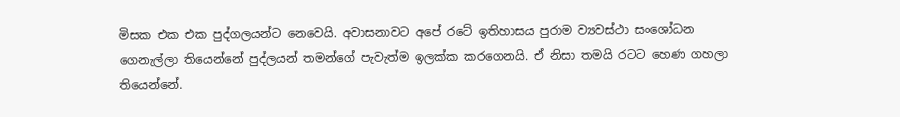මිසක එක එක පුද්ගලයන්ට නෙවෙයි. අවාසනාවට අපේ රටේ ඉතිහාසය පුරාම ව්‍යවස්ථා සංශෝධන ගෙනැල්ලා තියෙන්නේ පුද්ලයන් තමන්ගේ පැවැත්ම ඉලක්ක කරගෙනයි. ඒ නිසා තමයි රටට හෙණ ගහලා තියෙන්නේ.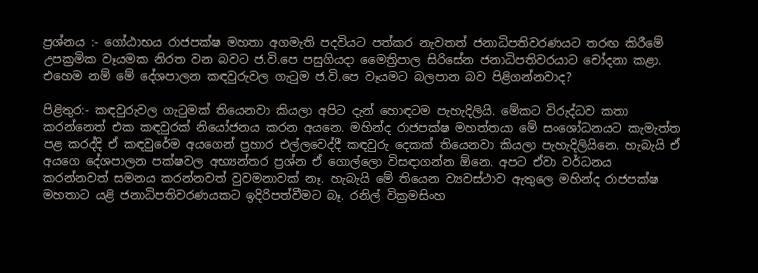ප්‍රශ්නය :- ගෝඨාභය රාජපක්ෂ මහතා අගමැති පදවියට පත්කර නැවතත් ජනාධිපතිවරණයට තරඟ කිරීමේ උපක්‍රමික වෑයමක නිරත වන බවට ජ.වි.පෙ පසුගියදා මෛත්‍රිපාල සිරිසේන ජනාධිපතිවරයාට චෝදනා කළා. එහෙම නම් මේ දේශපාලන කඳවුරුවල ගැටුම ජ.වි.පෙ වෑයමට බලපාන බව පිළිගන්නවාද?

පිළිතුර:- කඳවුරුවල ගැටුමක් තියෙනවා කියලා අපිට දැන් හොඳටම පැහැදිලියි. මේකට විරුද්ධව කතා කරන්නෙත් එක කඳවුරක් නියෝජනය කරන අයනෙ. මහින්ද රාජපක්ෂ මහත්තයා මේ සංශෝධනයට කැමැත්ත පළ කරද්දි ඒ කඳවුරේම අයගෙන් ප්‍රහාර එල්ලවෙද්දී කඳවුරු දෙකක් තියෙනවා කියලා පැහැදිලියිනෙ. හැබැයි ඒ අයගෙ දේශපාලන පක්ෂවල අභ්‍යන්තර ප්‍රශ්න ඒ ගොල්ලො විසඳාගන්න ඕනෙ. අපට ඒවා වර්ධනය කරන්නවත් සමනය කරන්නවත් වුවමනාවක් නෑ. හැබැයි මේ තියෙන ව්‍යවස්ථාව ඇතුලෙ මහින්ද රාජපක්ෂ මහතාට යළි ජනාධිපතිවරණයකට ඉදිරිපත්වීමට බෑ. රනිල් වික්‍රමසිංහ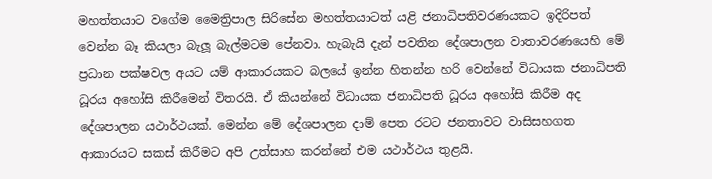මහත්තයාට වගේම මෛත්‍රිපාල සිරිසේන මහත්තයාටත් යළි ජනාධිපතිවරණයකට ඉදිරිපත් වෙන්න බෑ කියලා බැලූ බැල්මටම පේනවා. හැබැයි දැන් පවතින දේශපාලන වාතාවරණයෙහි මේ ප්‍රධාන පක්ෂවල අයට යම් ආකාරයකට බලයේ ඉන්න හිතන්න හරි වෙන්නේ විධායක ජනාධිපති ධූරය අහෝසි කිරීමෙන් විතරයි. ඒ කියන්නේ විධායක ජනාධිපති ධූරය අහෝසි කිරීම අද දේශපාලන යථාර්ථයක්. මෙන්න මේ දේශපාලන දාම් පෙත රටට ජනතාවට වාසිසහගත ආකාරයට සකස් කිරීමට අපි උත්සාහ කරන්නේ එම යථාර්ථය තුළයි.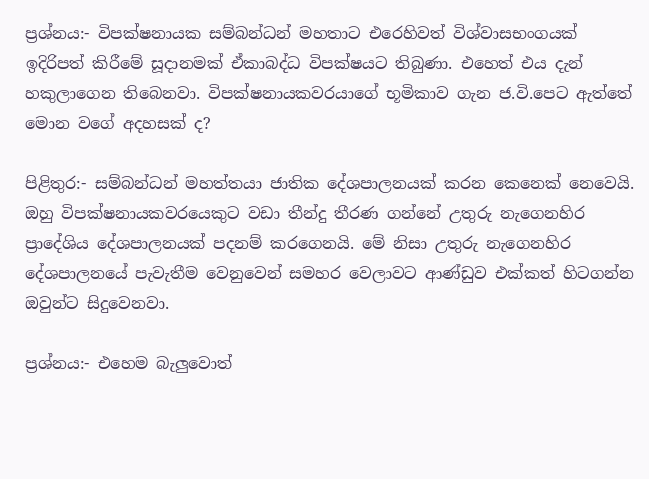ප්‍රශ්නය:- විපක්ෂනායක සම්බන්ධන් මහතාට එරෙහිවත් විශ්වාසභංගයක් ඉදිරිපත් කිරීමේ සූදානමක් ඒකාබද්ධ විපක්ෂයට තිබුණා. එහෙත් එය දැන් හකුලාගෙන තිබෙනවා. විපක්ෂනායකවරයාගේ භූමිකාව ගැන ජ.වි.පෙට ඇත්තේ මොන වගේ අදහසක් ද?

පිළිතුර:- සම්බන්ධන් මහත්තයා ජාතික දේශපාලනයක් කරන කෙනෙක් නෙවෙයි. ඔහු විපක්ෂනායකවරයෙකුට වඩා තීන්දු තීරණ ගන්නේ උතුරු නැගෙනහිර ප්‍රාදේශිය දේශපාලනයක් පදනම් කරගෙනයි. මේ නිසා උතුරු නැගෙනහිර දේශපාලනයේ පැවැතීම වෙනුවෙන් සමහර වෙලාවට ආණ්ඩුව එක්කත් හිටගන්න ඔවුන්ට සිදුවෙනවා.

ප්‍රශ්නය:- එහෙම බැලුවොත්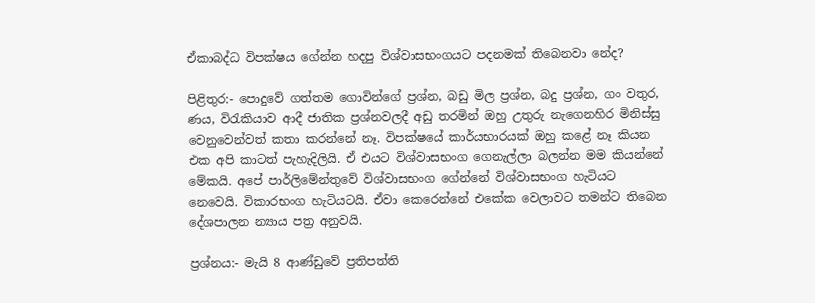ඒකාබද්ධ විපක්ෂය ගේන්න හදපු විශ්වාසභංගයට පදනමක් තිබෙනවා නේද?

පිළිතුර:- පොදුවේ ගත්තම ගොවින්ගේ ප්‍රශ්න, බඩු මිල ප්‍රශ්න, බදු ප්‍රශ්න, ගං වතුර, ණය, විරැකියාව ආදී ජාතික ප්‍රශ්නවලදී අඩු තරමින් ඔහු උතුරු නැගෙනහිර මිනිස්සු වෙනුවෙන්වත් කතා කරන්නේ නෑ. විපක්ෂයේ කාර්යභාරයක් ඔහු කළේ නෑ කියන එක අපි කාටත් පැහැදිලියි. ඒ එයට විශ්වාසභංග ගෙනැල්ලා බලන්න මම කියන්නේ මේකයි. අපේ පාර්ලිමේන්තුවේ විශ්වාසභංග ගේන්නේ විශ්වාසභංග හැටියට නෙවෙයි. විකාරභංග හැටියටයි. ඒවා කෙරෙන්නේ එකේක වෙලාවට තමන්ට තිබෙන දේශපාලන න්‍යාය පත්‍ර අනුවයි.

ප්‍රශ්නය:- මැයි 8 ආණ්ඩුවේ ප්‍රතිපත්ති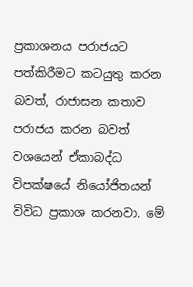ප්‍රකාශනය පරාජයට පත්කිරීමට කටයුතු කරන බවත්, රාජාසන කතාව පරාජය කරන බවත් වශයෙන් ඒකාබද්ධ විපක්ෂයේ නියෝජිතයන් විවිධ ප්‍රකාශ කරනවා. මේ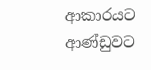ආකාරයට ආණ්ඩුවට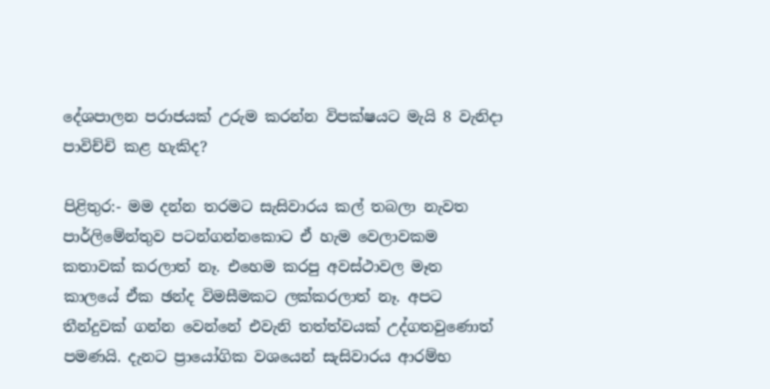දේශපාලන පරාජයක් උරුම කරන්න විපක්ෂයට මැයි 8 වැනිදා පාවිච්චි කළ හැකිද?

පිළිතුර:- මම දන්න තරමට සැසිවාරය කල් තබලා නැවත පාර්ලිමේන්තුව පටන්ගන්නකොට ඒ හැම වෙලාවකම කතාවක් කරලාත් නෑ. එහෙම කරපු අවස්ථාවල මෑත කාලයේ ඒක ඡන්ද විමසීමකට ලක්කරලාත් නෑ. අපට තීන්දුවක් ගන්න වෙන්නේ එවැනි තත්ත්වයක් උද්ගතවුණොත් පමණයි. දැනට ප්‍රායෝගික වශයෙන් සැසිවාරය ආරම්භ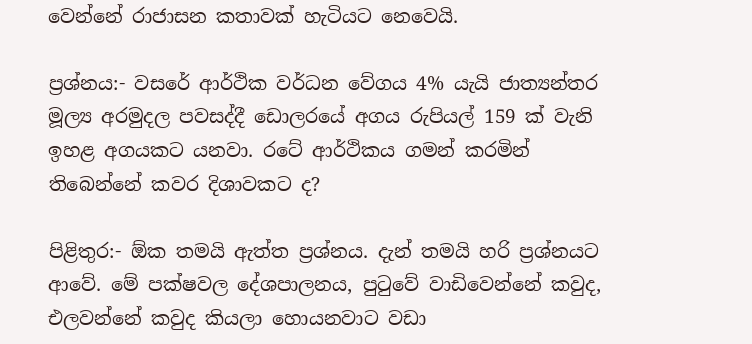වෙන්නේ රාජාසන කතාවක් හැටියට නෙවෙයි.

ප්‍රශ්නය:- වසරේ ආර්ථික වර්ධන වේගය 4% යැයි ජාත්‍යන්තර මූල්‍ය අරමුදල පවසද්දී ඩොලරයේ අගය රුපියල් 159 ක් වැනි  ඉහළ අගයකට යනවා. රටේ ආර්ථිකය ගමන් කරමින් තිබෙන්නේ කවර දිශාවකට ද?

පිළිතුර:- ඕක තමයි ඇත්ත ප්‍රශ්නය. දැන් තමයි හරි ප්‍රශ්නයට ආවේ. මේ පක්ෂවල දේශපාලනය, පුටුවේ වාඩිවෙන්නේ කවුද, එලවන්නේ කවුද කියලා හොයනවාට වඩා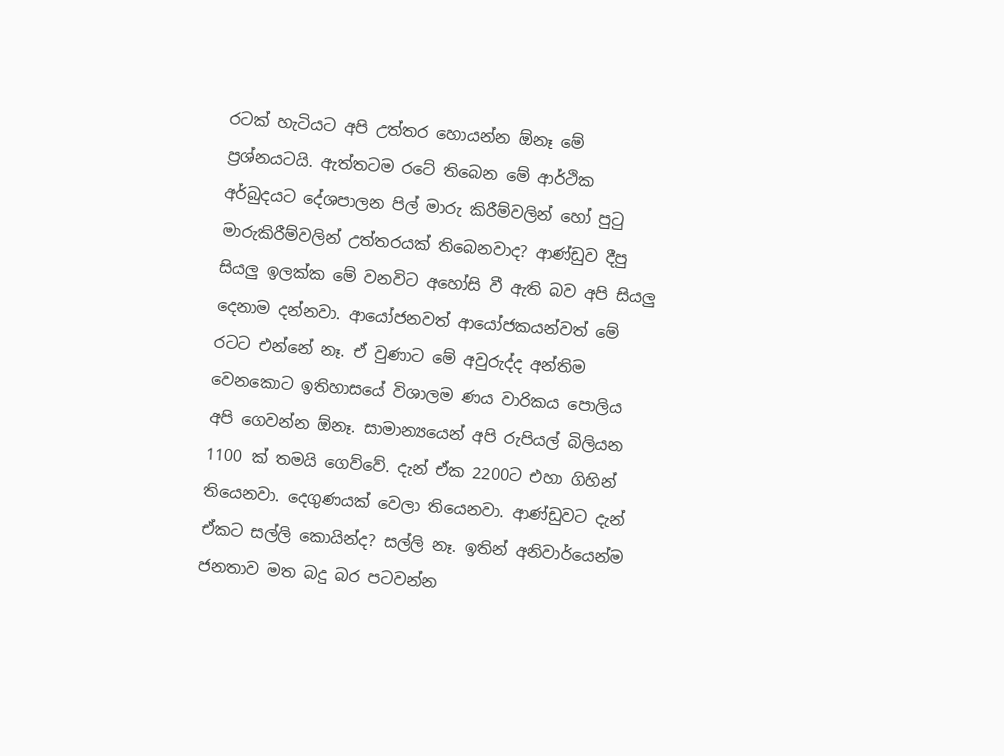රටක් හැටියට අපි උත්තර හොයන්න ඕනෑ මේ ප්‍රශ්නයටයි. ඇත්තටම රටේ තිබෙන මේ ආර්ථික අර්බුදයට දේශපාලන පිල් මාරු කිරීම්වලින් හෝ පුටු මාරුකිරීම්වලින් උත්තරයක් තිබෙනවාද? ආණ්ඩුව දීපු සියලු ඉලක්ක මේ වනවිට අහෝසි වී ඇති බව අපි සියලු දෙනාම දන්නවා. ආයෝජනවත් ආයෝජකයන්වත් මේ රටට එන්නේ නෑ. ඒ වුණාට මේ අවුරුද්ද අන්තිම වෙනකොට ඉතිහාසයේ විශාලම ණය වාරිකය පොලිය අපි ගෙවන්න ඕනෑ. සාමාන්‍යයෙන් අපි රුපියල් බිලියන 1100 ක් තමයි ගෙව්වේ. දැන් ඒක 2200ට එහා ගිහින් තියෙනවා. දෙගුණයක් වෙලා තියෙනවා. ආණ්ඩුවට දැන් ඒකට සල්ලි කොයින්ද? සල්ලි නෑ. ඉතින් අනිවාර්යෙන්ම ජනතාව මත බදු බර පටවන්න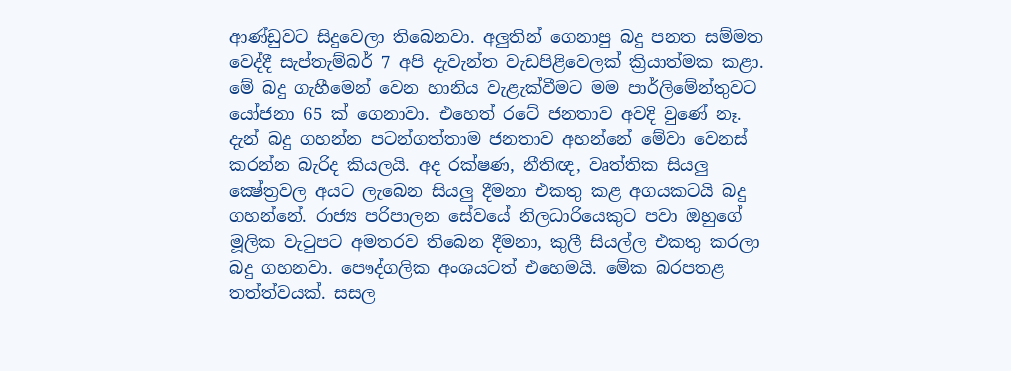ආණ්ඩුවට සිදුවෙලා තිබෙනවා. අලුතින් ගෙනාපු බදු පනත සම්මත වෙද්දී සැප්තැම්බර් 7 අපි දැවැන්ත වැඩපිළිවෙලක් ක්‍රියාත්මක කළා. මේ බදු ගැහීමෙන් වෙන හානිය වැළැක්වීමට මම පාර්ලිමේන්තුවට යෝජනා 65 ක් ගෙනාවා. එහෙත් රටේ ජනතාව අවදි වුණේ නෑ. දැන් බදු ගහන්න පටන්ගත්තාම ජනතාව අහන්නේ මේවා වෙනස් කරන්න බැරිද කියලයි. අද රක්ෂණ, නීතිඥ, වෘත්තික සියලු ක්‍ෂේත්‍රවල අයට ලැබෙන සියලු දීමනා එකතු කළ අගයකටයි බදු ගහන්නේ. රාජ්‍ය පරිපාලන සේවයේ නිලධාරියෙකුට පවා ඔහුගේ මූලික වැටුපට අමතරව තිබෙන දීමනා, කුලී සියල්ල එකතු කරලා බදු ගහනවා. පෞද්ගලික අංශයටත් එහෙමයි. මේක බරපතළ තත්ත්වයක්. සසල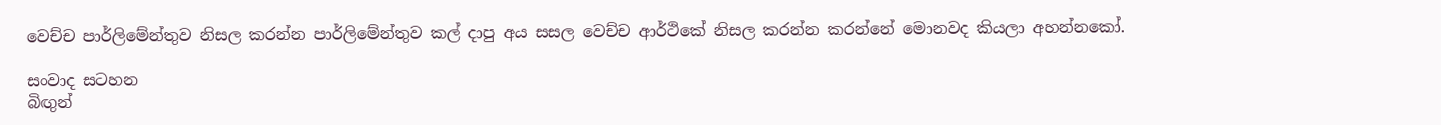වෙච්ච පාර්ලිමේන්තුව නිසල කරන්න පාර්ලිමේන්තුව කල් දාපු අය සසල වෙච්ච ආර්ථිකේ නිසල කරන්න කරන්නේ මොනවද කියලා අහන්නකෝ.

සංවාද සටහන
බිඟුන්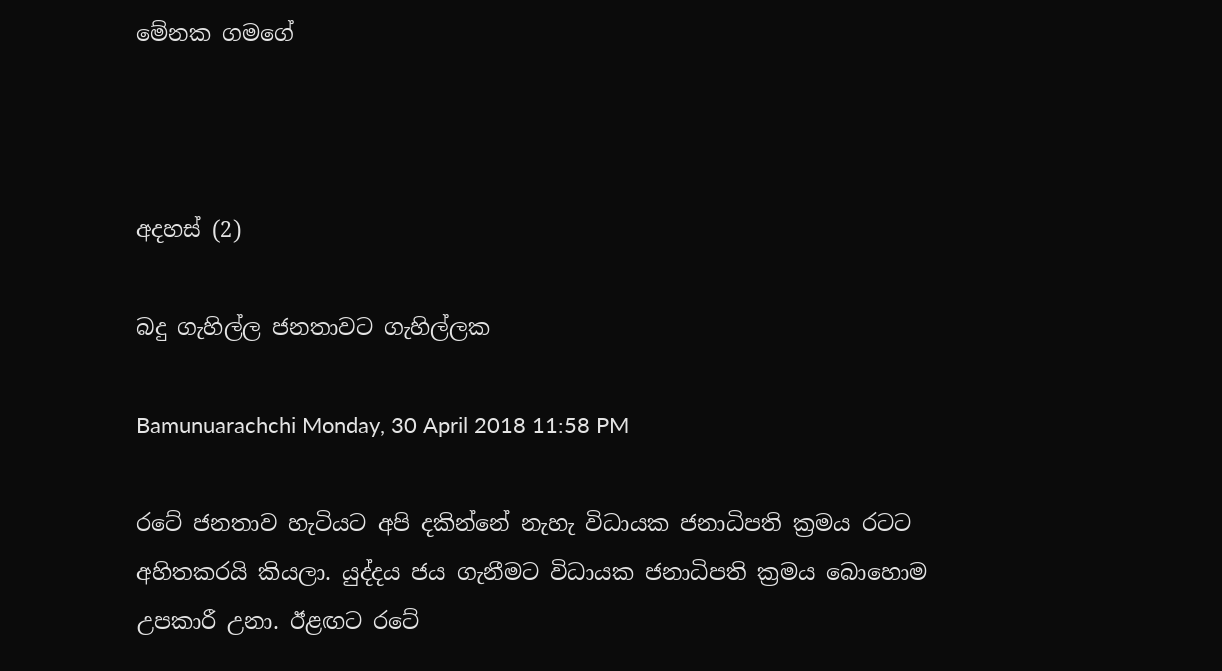මේනක ගමගේ



අදහස් (2)

බදු ගැහිල්ල ජනතාවට ගැහිල්ලක

Bamunuarachchi Monday, 30 April 2018 11:58 PM

රටේ ජනතාව හැටියට අපි දකින්නේ නැහැ විධායක ජනාධිපති ක්‍රමය රටට අහිතකරයි කියලා. යුද්දය ජය ගැනීමට විධායක ජනාධිපති ක්‍රමය බොහොම උපකාරී උනා. ඊළඟට රටේ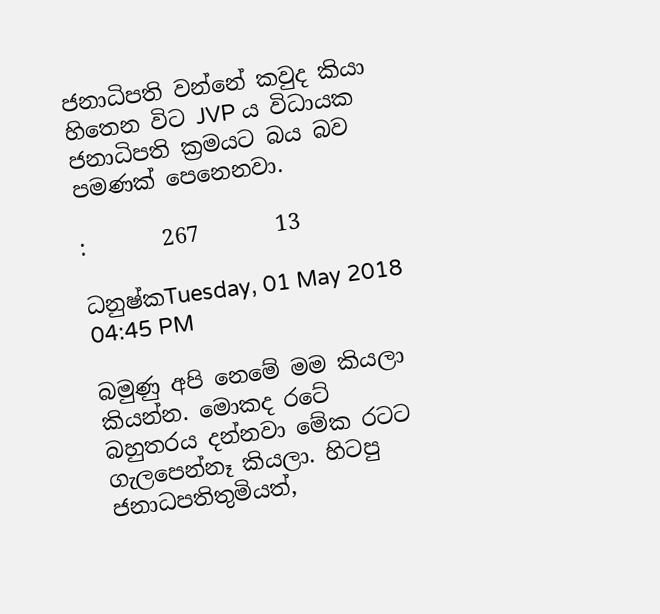ජනාධිපති වන්නේ කවුද කියා හිතෙන විට JVP ය විධායක ජනාධිපති ක්‍රමයට බය බව පමණක් පෙනෙනවා.

:       267       13

ධනුෂ්කTuesday, 01 May 2018 04:45 PM

බමුණු අපි නෙමේ මම කියලා කියන්න. මොකද රටේ බහුතරය දන්නවා මේක රටට ගැලපෙන්නෑ කියලා. හිටපු ජනාධපතිතුමියත්,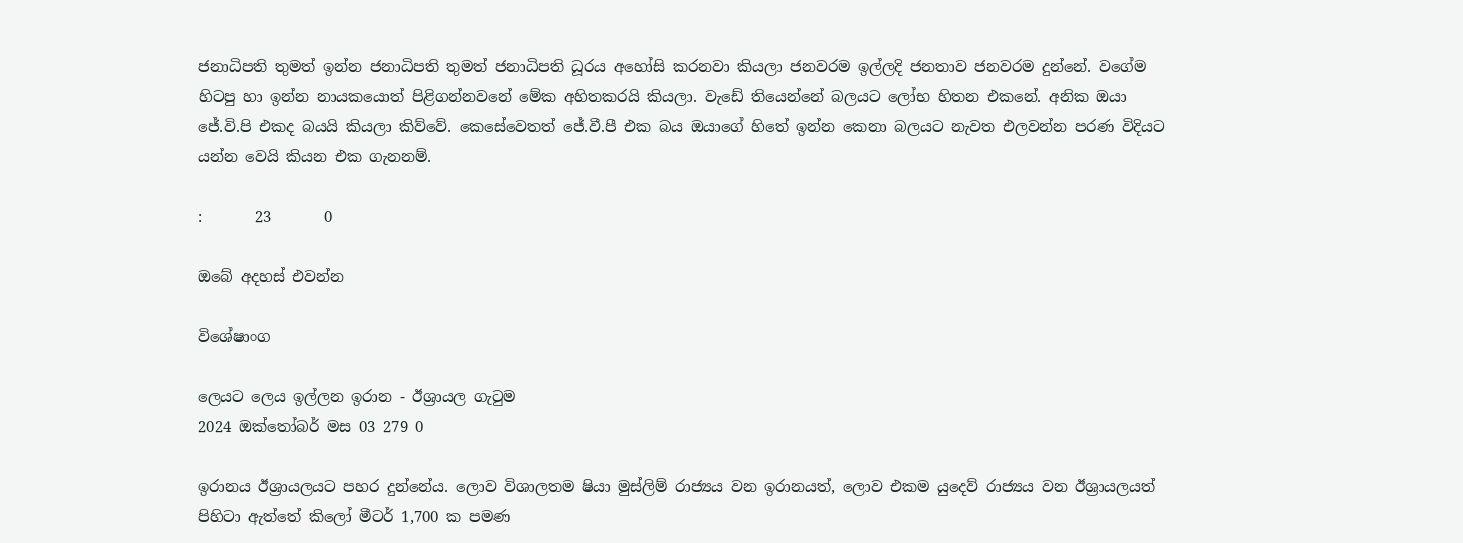ජනාධිපති තුමත් ඉන්න ජනාධිපති තුමත් ජනාධිපති ධූරය අහෝසි කරනවා කියලා ජනවරම ඉල්ලදි ජනතාව ජනවරම දුන්නේ. වගේම හිටපු හා ඉන්න නායකයොත් පිළිගන්නවනේ මේක අහිතකරයි කියලා. වැඩේ තියෙන්නේ බලයට ලෝභ හිතන එකනේ. අනික ඔයා ජේ.වි.පි එකද බයයි කියලා කිව්වේ. කෙසේවෙතත් ජේ.වී.පී එක බය ඔයාගේ හිතේ ඉන්න කෙනා බලයට නැවත එලවන්න පරණ විදියට යන්න වෙයි කියන එක ගැනනම්.

:       23       0

ඔබේ අදහස් එවන්න

විශේෂාංග

ලෙයට ලෙය ඉල්ලන ඉරාන - ඊශ්‍රායල ගැටුම
2024 ඔක්තෝබර් මස 03 279 0

ඉරානය ඊශ්‍රායලයට පහර දුන්නේය. ලොව විශාලතම ෂියා මුස්ලිම් රාජ්‍යය වන ඉරානයත්, ලොව එකම යුදෙව් රාජ්‍යය වන ඊශ්‍රායලයත් පිහිටා ඇත්තේ කිලෝ මීටර් 1,700 ක පමණ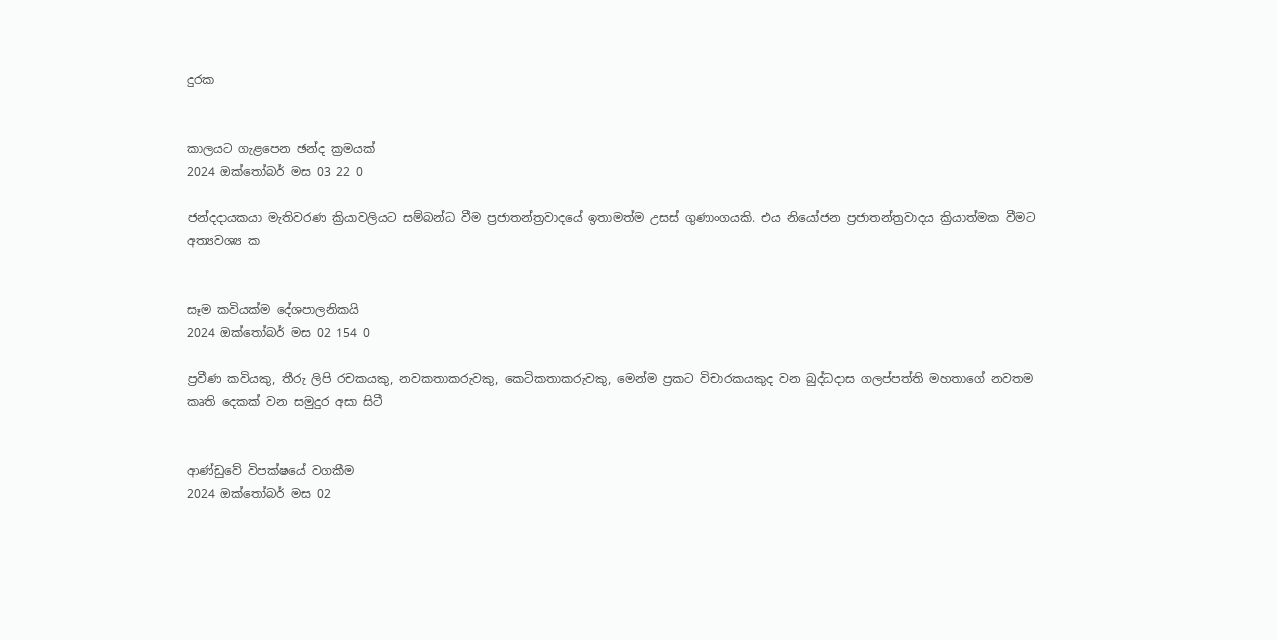දුරක


කාලයට ගැළපෙන ඡන්ද ක්‍රමයක්
2024 ඔක්තෝබර් මස 03 22 0

ජන්දදායකයා මැතිවරණ ක්‍රියාවලියට සම්බන්ධ වීම ප්‍රජාතන්ත්‍රවාදයේ ඉතාමත්ම උසස් ගුණාංගයකි. එය නියෝජන ප්‍රජාතන්ත්‍රවාදය ක්‍රියාත්මක වීමට අත්‍යවශ්‍ය ක


සෑම කවියක්ම දේශපාලනිකයි
2024 ඔක්තෝබර් මස 02 154 0

ප්‍රවීණ කවියකු, තීරු ලිපි රචකයකු, නවකතාකරුවකු, කෙටිකතාකරුවකු, මෙන්ම ප්‍රකට විචාරකයකුද වන බුද්ධදාස ගලප්පත්ති මහතාගේ නවතම කෘති දෙකක් වන සමුදුර අසා සිටී


ආණ්ඩුවේ විපක්ෂයේ වගකීම
2024 ඔක්තෝබර් මස 02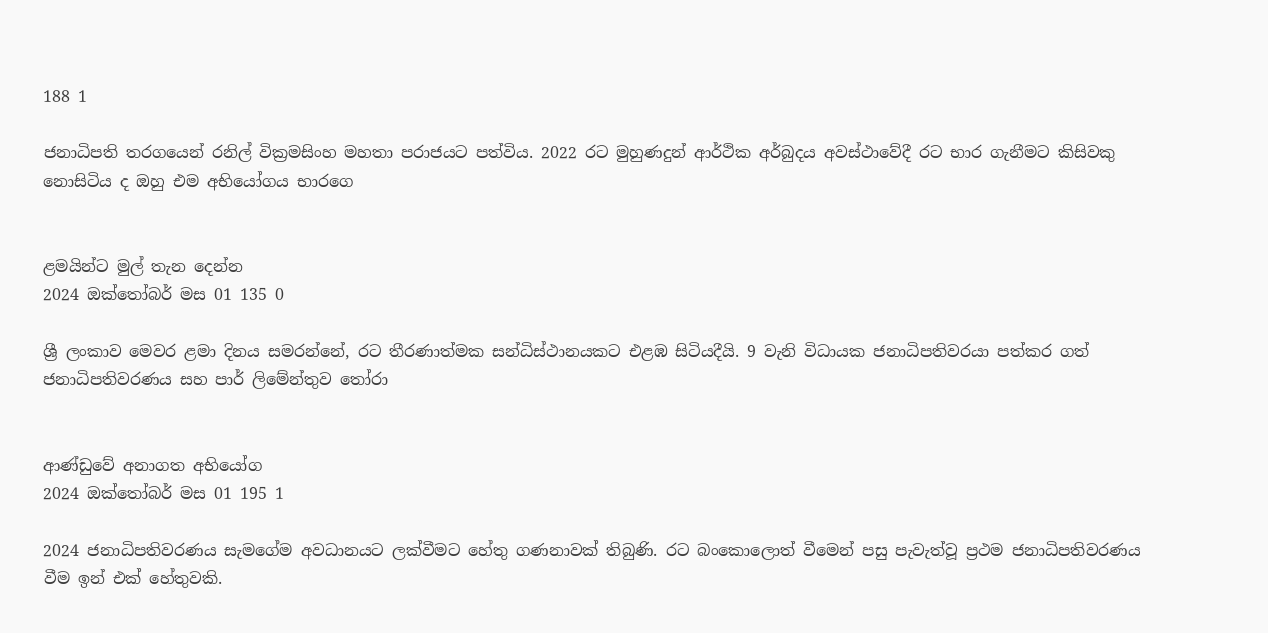188 1

ජනාධිපති තරගයෙන් රනිල් වික්‍රමසිංහ මහතා පරාජයට පත්විය. 2022 රට මුහුණදුන් ආර්ථික අර්බුදය අවස්ථාවේදී රට භාර ගැනීමට කිසිවකු නොසිටිය ද ඔහු එම අභියෝගය භාරගෙ


ළමයින්ට මුල් තැන දෙන්න
2024 ඔක්තෝබර් මස 01 135 0

ශ්‍රී ලංකාව මෙවර ළමා දිනය සමරන්නේ, රට තීරණාත්මක සන්ධිස්ථානයකට එළඹ සිටියදීයි. 9 වැනි විධායක ජනාධිපතිවරයා පත්කර ගත් ජනාධිපතිවරණය සහ පාර් ලිමේන්තුව තෝරා


ආණ්ඩුවේ අනාගත අභියෝග
2024 ඔක්තෝබර් මස 01 195 1

2024 ජනාධිපතිවරණය සැමගේම අවධානයට ලක්වීමට හේතු ගණනාවක් තිබුණි. රට බංකොලොත් වීමෙන් පසු පැවැත්වූ ප්‍රථම ජනාධිපතිවරණය වීම ඉන් එක් හේතුවකි.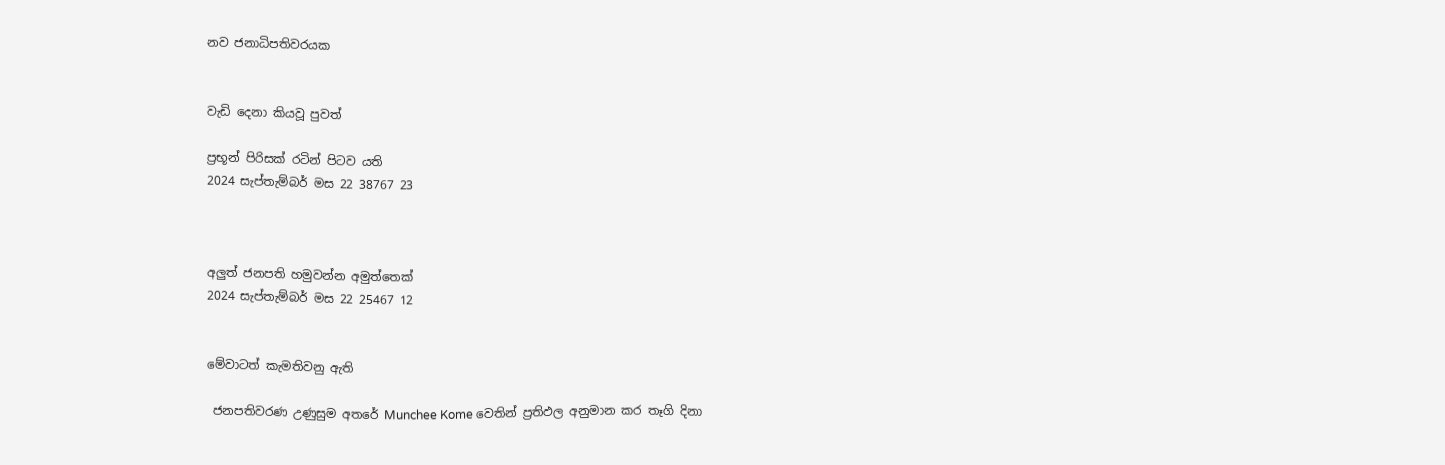නව ජනාධිපතිවරයක


වැඩි දෙනා කියවූ පුවත්

ප්‍රභූන් පිරිසක් රටින් පිටව යති
2024 සැප්තැම්බර් මස 22 38767 23



අලුත් ජනපති හමුවන්න අමුත්තෙක්
2024 සැප්තැම්බර් මස 22 25467 12


මේවාටත් කැමතිවනු ඇති

 ජනපතිවරණ උණුසුම අතරේ Munchee Kome වෙතින් ප්‍රතිඵල අනුමාන කර තෑගි දිනා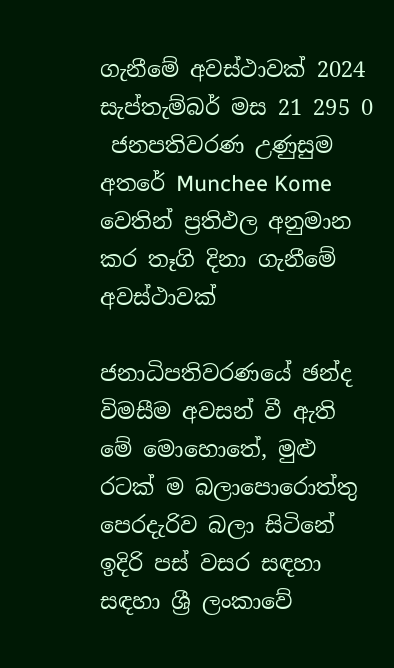ගැනීමේ අවස්ථාවක් 2024 සැප්තැම්බර් මස 21 295 0
 ජනපතිවරණ උණුසුම අතරේ Munchee Kome වෙතින් ප්‍රතිඵල අනුමාන කර තෑගි දිනා ගැනීමේ අවස්ථාවක්

ජනාධිපතිවරණයේ ඡන්ද විමසීම අවසන් වී ඇති මේ මොහොතේ, මුළු රටක් ම බලාපොරොත්තු පෙරදැරිව බලා සිටිනේ ඉදිරි පස් වසර සඳහා සඳහා ශ්‍රී ලංකාවේ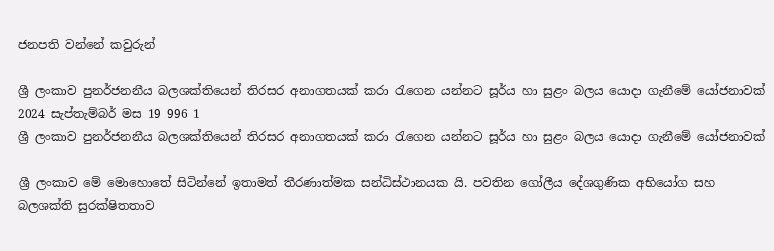ජනපති වන්නේ කවුරුන්

ශ්‍රී ලංකාව පුනර්ජනනීය බලශක්තියෙන් තිරසර අනාගතයක් කරා රැගෙන යන්නට සූර්ය හා සුළං බලය යොදා ගැනීමේ යෝජනාවක් 2024 සැප්තැම්බර් මස 19 996 1
ශ්‍රී ලංකාව පුනර්ජනනීය බලශක්තියෙන් තිරසර අනාගතයක් කරා රැගෙන යන්නට සූර්ය හා සුළං බලය යොදා ගැනීමේ යෝජනාවක්

ශ්‍රී ලංකාව මේ මොහොතේ සිටින්නේ ඉතාමත් තීරණාත්මක සන්ධිස්ථානයක යි. පවතින ගෝලීය දේශගුණික අභියෝග සහ බලශක්ති සුරක්ෂිතතාව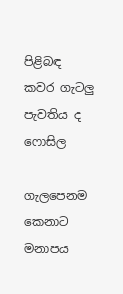පිළිබඳ කවර ගැටලු පැවතිය ද ෆොසිල

ගැලපෙනම කෙනාට මනාපය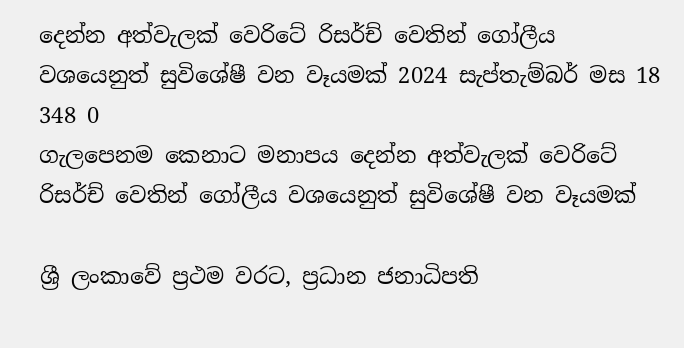දෙන්න අත්වැලක් වෙරිටේ රිසර්ච් වෙතින් ගෝලීය වශයෙනුත් සුවිශේෂී වන වෑයමක් 2024 සැප්තැම්බර් මස 18 348 0
ගැලපෙනම කෙනාට මනාපය දෙන්න අත්වැලක් වෙරිටේ රිසර්ච් වෙතින් ගෝලීය වශයෙනුත් සුවිශේෂී වන වෑයමක්

ශ්‍රී ලංකාවේ ප්‍රථම වරට, ප්‍රධාන ජනාධිපති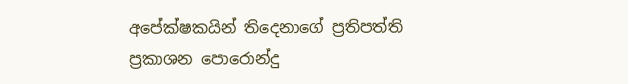අපේක්ෂකයින් තිදෙනාගේ ප්‍රතිපත්ති ප්‍රකාශන පොරොන්දු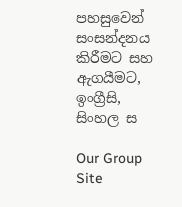පහසුවෙන් සංසන්දනය කිරීමට සහ ඇගයීමට, ඉංග්‍රීසි, සිංහල ස

Our Group Site